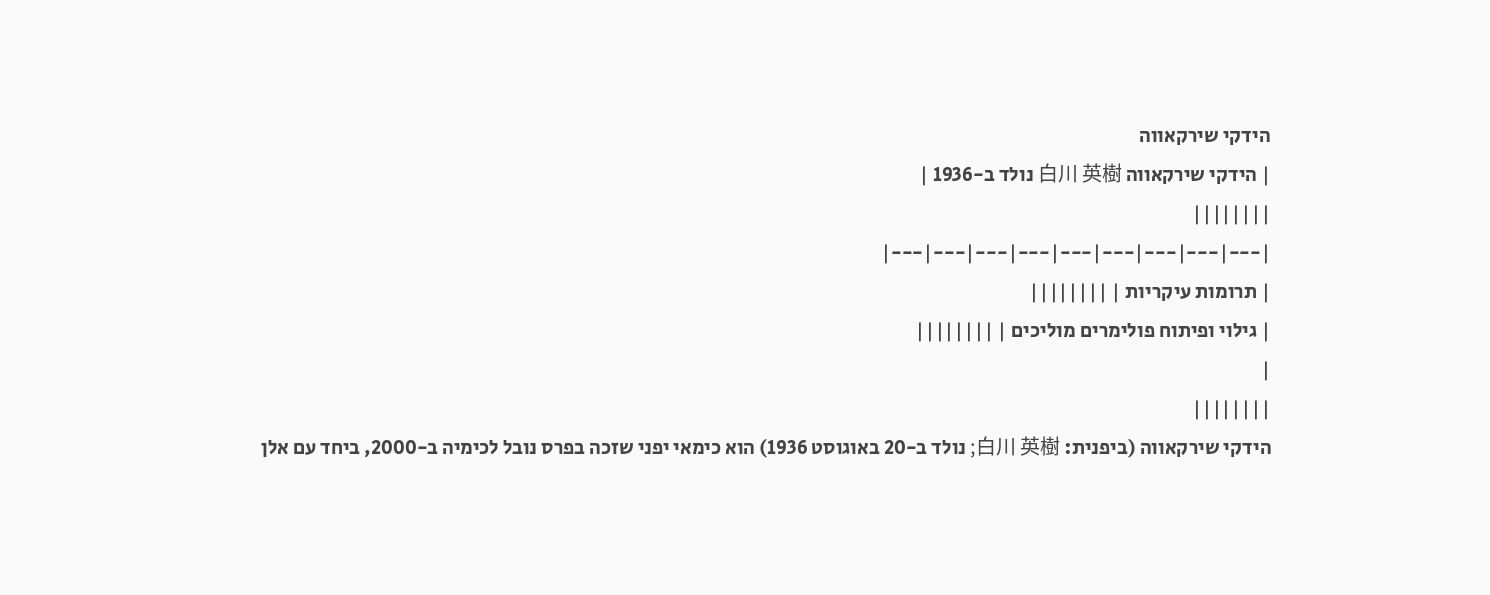הידקי שירקאווה
| הידקי שירקאווה 白川 英樹 נולד ב-1936 |
||||||||
|---|---|---|---|---|---|---|---|---|
| תרומות עיקריות | ||||||||
| גילוי ופיתוח פולימרים מוליכים | ||||||||
|
||||||||
הידקי שירקאווה (ביפנית: 白川 英樹; נולד ב-20 באוגוסט 1936) הוא כימאי יפני שזכה בפרס נובל לכימיה ב-2000, ביחד עם אלן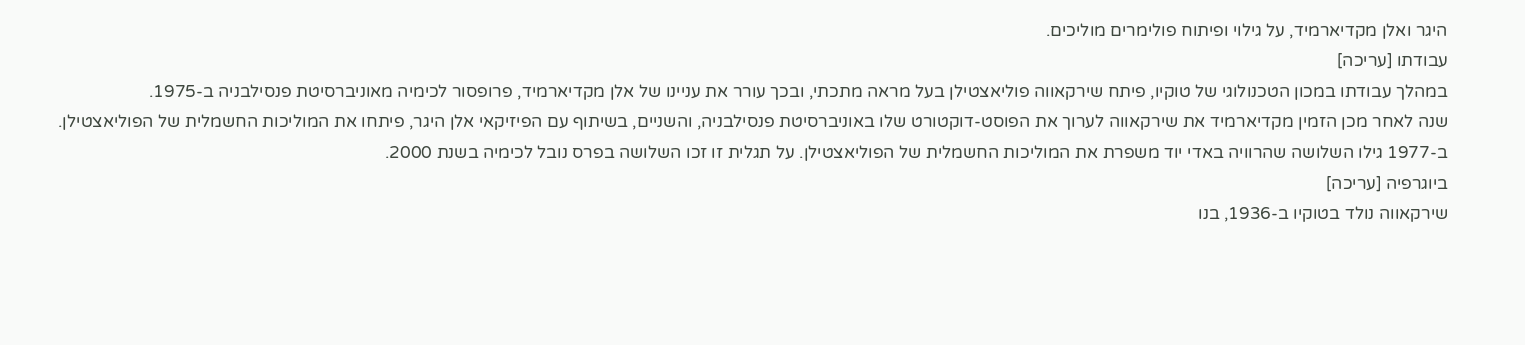היגר ואלן מקדיארמיד, על גילוי ופיתוח פולימרים מוליכים.
עבודתו [עריכה]
במהלך עבודתו במכון הטכנולוגי של טוקיו, פיתח שירקאווה פוליאצטילן בעל מראה מתכתי, ובכך עורר את עניינו של אלן מקדיארמיד, פרופסור לכימיה מאוניברסיטת פנסילבניה ב-1975.
שנה לאחר מכן הזמין מקדיארמיד את שירקאווה לערוך את הפוסט-דוקטורט שלו באוניברסיטת פנסילבניה, והשניים, בשיתוף עם הפיזיקאי אלן היגר, פיתחו את המוליכות החשמלית של הפוליאצטילן.
ב-1977 גילו השלושה שהרוויה באדי יוד משפרת את המוליכות החשמלית של הפוליאצטילן. על תגלית זו זכו השלושה בפרס נובל לכימיה בשנת 2000.
ביוגרפיה [עריכה]
שירקאווה נולד בטוקיו ב-1936, בנו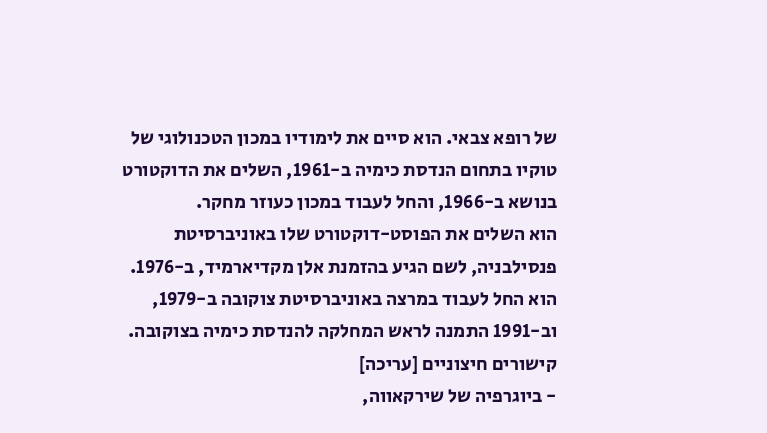של רופא צבאי. הוא סיים את לימודיו במכון הטכנולוגי של טוקיו בתחום הנדסת כימיה ב-1961, השלים את הדוקטורט בנושא ב-1966, והחל לעבוד במכון כעוזר מחקר.
הוא השלים את הפוסט-דוקטורט שלו באוניברסיטת פנסילבניה, לשם הגיע בהזמנת אלן מקדיארמיד, ב-1976. הוא החל לעבוד במרצה באוניברסיטת צוקובה ב-1979, וב-1991 התמנה לראש המחלקה להנדסת כימיה בצוקובה.
קישורים חיצוניים [עריכה]
- ביוגרפיה של שירקאווה,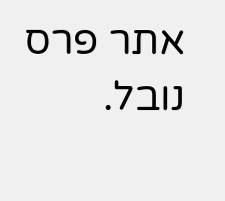אתר פרס נובל.